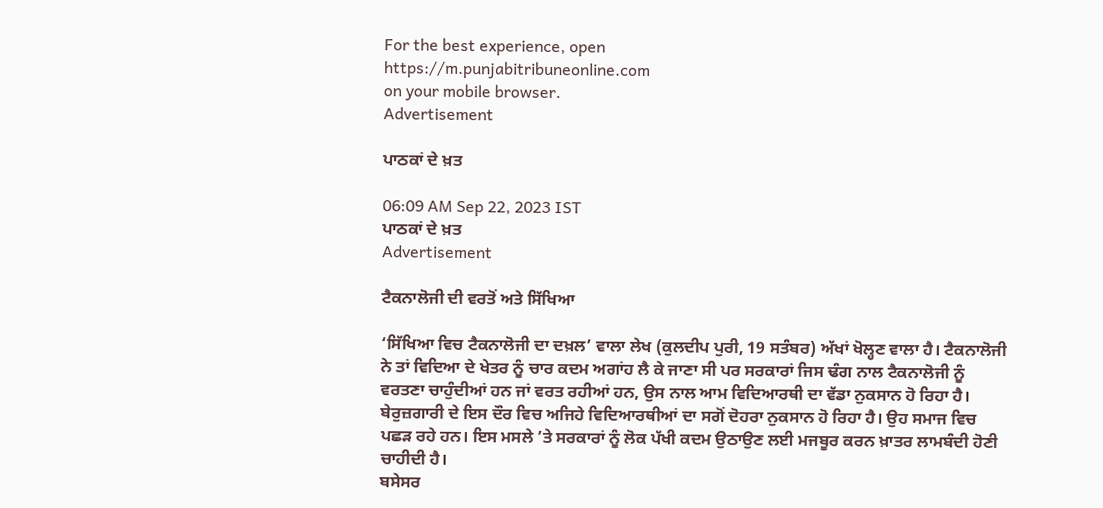For the best experience, open
https://m.punjabitribuneonline.com
on your mobile browser.
Advertisement

ਪਾਠਕਾਂ ਦੇ ਖ਼ਤ

06:09 AM Sep 22, 2023 IST
ਪਾਠਕਾਂ ਦੇ ਖ਼ਤ
Advertisement

ਟੈਕਨਾਲੋਜੀ ਦੀ ਵਰਤੋਂ ਅਤੇ ਸਿੱਖਿਆ

‘ਸਿੱਖਿਆ ਵਿਚ ਟੈਕਨਾਲੋਜੀ ਦਾ ਦਖ਼ਲ’ ਵਾਲਾ ਲੇਖ (ਕੁਲਦੀਪ ਪੁਰੀ, 19 ਸਤੰਬਰ) ਅੱਖਾਂ ਖੋਲ੍ਹਣ ਵਾਲਾ ਹੈ। ਟੈਕਨਾਲੋਜੀ ਨੇ ਤਾਂ ਵਿਦਿਆ ਦੇ ਖੇਤਰ ਨੂੰ ਚਾਰ ਕਦਮ ਅਗਾਂਹ ਲੈ ਕੇ ਜਾਣਾ ਸੀ ਪਰ ਸਰਕਾਰਾਂ ਜਿਸ ਢੰਗ ਨਾਲ ਟੈਕਨਾਲੋਜੀ ਨੂੰ ਵਰਤਣਾ ਚਾਹੁੰਦੀਆਂ ਹਨ ਜਾਂ ਵਰਤ ਰਹੀਆਂ ਹਨ, ਉਸ ਨਾਲ ਆਮ ਵਿਦਿਆਰਥੀ ਦਾ ਵੱਡਾ ਨੁਕਸਾਨ ਹੋ ਰਿਹਾ ਹੈ। ਬੇਰੁਜ਼ਗਾਰੀ ਦੇ ਇਸ ਦੌਰ ਵਿਚ ਅਜਿਹੇ ਵਿਦਿਆਰਥੀਆਂ ਦਾ ਸਗੋਂ ਦੋਹਰਾ ਨੁਕਸਾਨ ਹੋ ਰਿਹਾ ਹੈ। ਉਹ ਸਮਾਜ ਵਿਚ ਪਛੜ ਰਹੇ ਹਨ। ਇਸ ਮਸਲੇ ’ਤੇ ਸਰਕਾਰਾਂ ਨੂੰ ਲੋਕ ਪੱਖੀ ਕਦਮ ਉਠਾਉਣ ਲਈ ਮਜਬੂਰ ਕਰਨ ਖ਼ਾਤਰ ਲਾਮਬੰਦੀ ਹੋਣੀ ਚਾਹੀਦੀ ਹੈ।
ਬਸੇਸਰ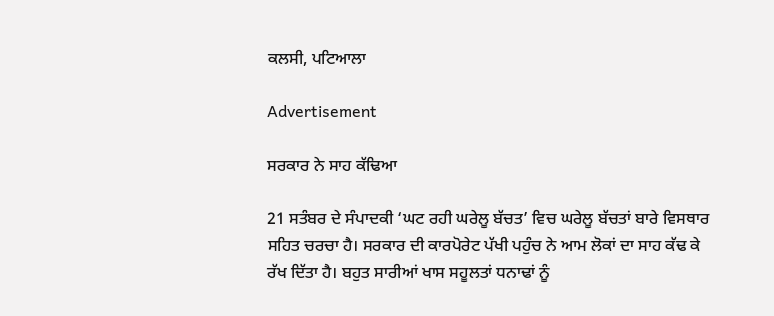ਕਲਸੀ, ਪਟਿਆਲਾ

Advertisement

ਸਰਕਾਰ ਨੇ ਸਾਹ ਕੱਢਿਆ

21 ਸਤੰਬਰ ਦੇ ਸੰਪਾਦਕੀ ‘ਘਟ ਰਹੀ ਘਰੇਲੂ ਬੱਚਤ’ ਵਿਚ ਘਰੇਲੂ ਬੱਚਤਾਂ ਬਾਰੇ ਵਿਸਥਾਰ ਸਹਿਤ ਚਰਚਾ ਹੈ। ਸਰਕਾਰ ਦੀ ਕਾਰਪੋਰੇਟ ਪੱਖੀ ਪਹੁੰਚ ਨੇ ਆਮ ਲੋਕਾਂ ਦਾ ਸਾਹ ਕੱਢ ਕੇ ਰੱਖ ਦਿੱਤਾ ਹੈ। ਬਹੁਤ ਸਾਰੀਆਂ ਖਾਸ ਸਹੂਲਤਾਂ ਧਨਾਢਾਂ ਨੂੰ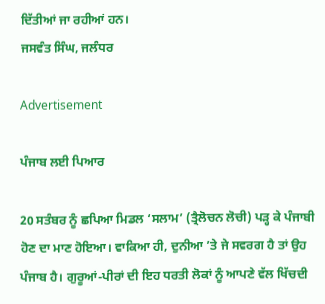ਦਿੱਤੀਆਂ ਜਾ ਰਹੀਆਂ ਹਨ।
ਜਸਵੰਤ ਸਿੰਘ, ਜਲੰਧਰ

Advertisement

ਪੰਜਾਬ ਲਈ ਪਿਆਰ

20 ਸਤੰਬਰ ਨੂੰ ਛਪਿਆ ਮਿਡਲ ‘ਸਲਾਮ’ (ਤ੍ਰੈਲੋਚਨ ਲੋਚੀ) ਪੜ੍ਹ ਕੇ ਪੰਜਾਬੀ ਹੋਣ ਦਾ ਮਾਣ ਹੋਇਆ। ਵਾਕਿਆ ਹੀ, ਦੁਨੀਆ ’ਤੇ ਜੇ ਸਵਰਗ ਹੈ ਤਾਂ ਉਹ ਪੰਜਾਬ ਹੈ। ਗੁਰੂਆਂ-ਪੀਰਾਂ ਦੀ ਇਹ ਧਰਤੀ ਲੋਕਾਂ ਨੂੰ ਆਪਣੇ ਵੱਲ ਖਿੱਚਦੀ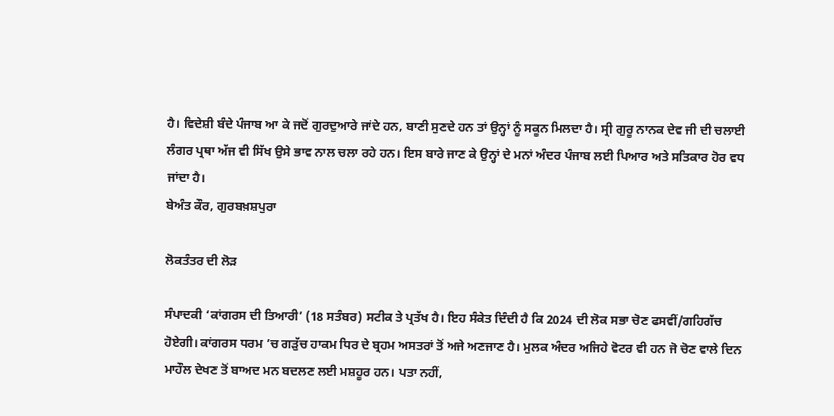ਹੈ। ਵਿਦੇਸ਼ੀ ਬੰਦੇ ਪੰਜਾਬ ਆ ਕੇ ਜਦੋਂ ਗੁਰਦੁਆਰੇ ਜਾਂਦੇ ਹਨ, ਬਾਣੀ ਸੁਣਦੇ ਹਨ ਤਾਂ ਉਨ੍ਹਾਂ ਨੂੰ ਸਕੂਨ ਮਿਲਦਾ ਹੈ। ਸ੍ਰੀ ਗੁਰੂ ਨਾਨਕ ਦੇਵ ਜੀ ਦੀ ਚਲਾਈ ਲੰਗਰ ਪ੍ਰਥਾ ਅੱਜ ਵੀ ਸਿੱਖ ਉਸੇ ਭਾਵ ਨਾਲ ਚਲਾ ਰਹੇ ਹਨ। ਇਸ ਬਾਰੇ ਜਾਣ ਕੇ ਉਨ੍ਹਾਂ ਦੇ ਮਨਾਂ ਅੰਦਰ ਪੰਜਾਬ ਲਈ ਪਿਆਰ ਅਤੇ ਸਤਿਕਾਰ ਹੋਰ ਵਧ ਜਾਂਦਾ ਹੈ।
ਬੇਅੰਤ ਕੌਰ, ਗੁਰਬਖ਼ਸ਼ਪੁਰਾ

ਲੋਕਤੰਤਰ ਦੀ ਲੋੜ

ਸੰਪਾਦਕੀ ‘ਕਾਂਗਰਸ ਦੀ ਤਿਆਰੀ’ (18 ਸਤੰਬਰ) ਸਟੀਕ ਤੇ ਪ੍ਰਤੱਖ ਹੈ। ਇਹ ਸੰਕੇਤ ਦਿੰਦੀ ਹੈ ਕਿ 2024 ਦੀ ਲੋਕ ਸਭਾ ਚੋਣ ਫਸਵੀਂ/ਗਹਿਗੱਚ ਹੋਏਗੀ। ਕਾਂਗਰਸ ਧਰਮ ’ਚ ਗੜੁੱਚ ਹਾਕਮ ਧਿਰ ਦੇ ਬ੍ਰਹਮ ਅਸਤਰਾਂ ਤੋਂ ਅਜੇ ਅਣਜਾਣ ਹੈ। ਮੁਲਕ ਅੰਦਰ ਅਜਿਹੇ ਵੋਟਰ ਵੀ ਹਨ ਜੋ ਚੋਣ ਵਾਲੇ ਦਿਨ ਮਾਹੌਲ ਦੇਖਣ ਤੋਂ ਬਾਅਦ ਮਨ ਬਦਲਣ ਲਈ ਮਸ਼ਹੂਰ ਹਨ। ਪਤਾ ਨਹੀਂ,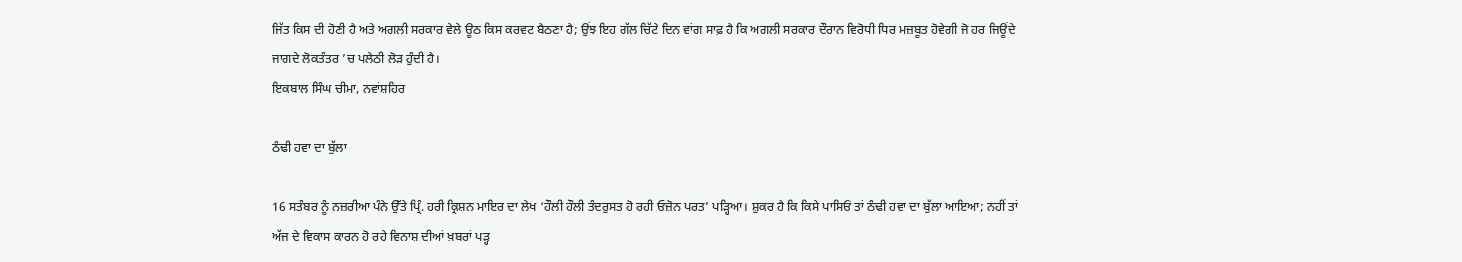ਜਿੱਤ ਕਿਸ ਦੀ ਹੋਣੀ ਹੈ ਅਤੇ ਅਗਲੀ ਸਰਕਾਰ ਵੇਲੇ ਊਠ ਕਿਸ ਕਰਵਟ ਬੈਠਣਾ ਹੈ; ਉਂਝ ਇਹ ਗੱਲ ਚਿੱਟੇ ਦਿਨ ਵਾਂਗ ਸਾਫ਼ ਹੈ ਕਿ ਅਗਲੀ ਸਰਕਾਰ ਦੌਰਾਨ ਵਿਰੋਧੀ ਧਿਰ ਮਜ਼ਬੂਤ ਹੋਵੇਗੀ ਜੋ ਹਰ ਜਿਊਂਦੇ ਜਾਗਦੇ ਲੋਕਤੰਤਰ ’ਚ ਪਲੇਠੀ ਲੋੜ ਹੁੰਦੀ ਹੈ।
ਇਕਬਾਲ ਸਿੰਘ ਚੀਮਾ, ਨਵਾਂਸ਼ਹਿਰ

ਠੰਢੀ ਹਵਾ ਦਾ ਬੁੱਲਾ

16 ਸਤੰਬਰ ਨੂੰ ਨਜ਼ਰੀਆ ਪੰਨੇ ਉੱਤੇ ਪ੍ਰਿੰ. ਹਰੀ ਕ੍ਰਿਸ਼ਨ ਮਾਇਰ ਦਾ ਲੇਖ ‘ਹੌਲੀ ਹੌਲੀ ਤੰਦਰੁਸਤ ਹੋ ਰਹੀ ਓਜ਼ੋਨ ਪਰਤ’ ਪੜ੍ਹਿਆ। ਸ਼ੁਕਰ ਹੈ ਕਿ ਕਿਸੇ ਪਾਸਿਓਂ ਤਾਂ ਠੰਢੀ ਹਵਾ ਦਾ ਬੁੱਲਾ ਆਇਆ; ਨਹੀਂ ਤਾਂ ਅੱਜ ਦੇ ਵਿਕਾਸ ਕਾਰਨ ਹੋ ਰਹੇ ਵਿਨਾਸ਼ ਦੀਆਂ ਖ਼ਬਰਾਂ ਪੜ੍ਹ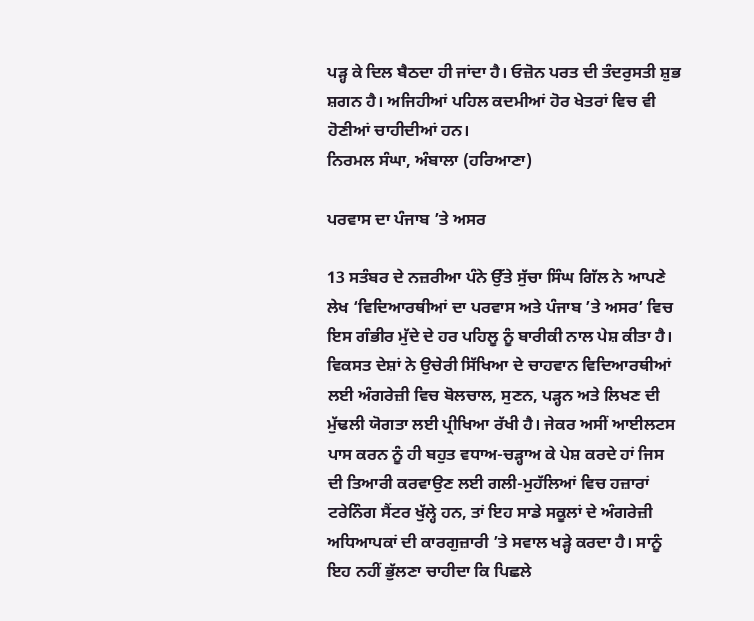ਪੜ੍ਹ ਕੇ ਦਿਲ ਬੈਠਦਾ ਹੀ ਜਾਂਦਾ ਹੈ। ਓਜ਼ੋਨ ਪਰਤ ਦੀ ਤੰਦਰੁਸਤੀ ਸ਼ੁਭ ਸ਼ਗਨ ਹੈ। ਅਜਿਹੀਆਂ ਪਹਿਲ ਕਦਮੀਆਂ ਹੋਰ ਖੇਤਰਾਂ ਵਿਚ ਵੀ ਹੋਣੀਆਂ ਚਾਹੀਦੀਆਂ ਹਨ।
ਨਿਰਮਲ ਸੰਘਾ, ਅੰਬਾਲਾ (ਹਰਿਆਣਾ)

ਪਰਵਾਸ ਦਾ ਪੰਜਾਬ ’ਤੇ ਅਸਰ

13 ਸਤੰਬਰ ਦੇ ਨਜ਼ਰੀਆ ਪੰਨੇ ਉੱਤੇ ਸੁੱਚਾ ਸਿੰਘ ਗਿੱਲ ਨੇ ਆਪਣੇ ਲੇਖ ‘ਵਿਦਿਆਰਥੀਆਂ ਦਾ ਪਰਵਾਸ ਅਤੇ ਪੰਜਾਬ ’ਤੇ ਅਸਰ’ ਵਿਚ ਇਸ ਗੰਭੀਰ ਮੁੱਦੇ ਦੇ ਹਰ ਪਹਿਲੂ ਨੂੰ ਬਾਰੀਕੀ ਨਾਲ ਪੇਸ਼ ਕੀਤਾ ਹੈ। ਵਿਕਸਤ ਦੇਸ਼ਾਂ ਨੇ ਉਚੇਰੀ ਸਿੱਖਿਆ ਦੇ ਚਾਹਵਾਨ ਵਿਦਿਆਰਥੀਆਂ ਲਈ ਅੰਗਰੇਜ਼ੀ ਵਿਚ ਬੋਲਚਾਲ, ਸੁਣਨ, ਪੜ੍ਹਨ ਅਤੇ ਲਿਖਣ ਦੀ ਮੁੱਢਲੀ ਯੋਗਤਾ ਲਈ ਪ੍ਰੀਖਿਆ ਰੱਖੀ ਹੈ। ਜੇਕਰ ਅਸੀਂ ਆਈਲਟਸ ਪਾਸ ਕਰਨ ਨੂੰ ਹੀ ਬਹੁਤ ਵਧਾਅ-ਚੜ੍ਹਾਅ ਕੇ ਪੇਸ਼ ਕਰਦੇ ਹਾਂ ਜਿਸ ਦੀ ਤਿਆਰੀ ਕਰਵਾਉਣ ਲਈ ਗਲੀ-ਮੁਹੱਲਿਆਂ ਵਿਚ ਹਜ਼ਾਰਾਂ ਟਰੇਨਿੰਗ ਸੈਂਟਰ ਖੁੱਲ੍ਹੇ ਹਨ, ਤਾਂ ਇਹ ਸਾਡੇ ਸਕੂਲਾਂ ਦੇ ਅੰਗਰੇਜ਼ੀ ਅਧਿਆਪਕਾਂ ਦੀ ਕਾਰਗੁਜ਼ਾਰੀ ’ਤੇ ਸਵਾਲ ਖੜ੍ਹੇ ਕਰਦਾ ਹੈ। ਸਾਨੂੰ ਇਹ ਨਹੀਂ ਭੁੱਲਣਾ ਚਾਹੀਦਾ ਕਿ ਪਿਛਲੇ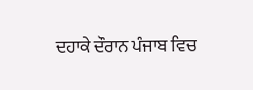ਦਹਾਕੇ ਦੌਰਾਨ ਪੰਜਾਬ ਵਿਚ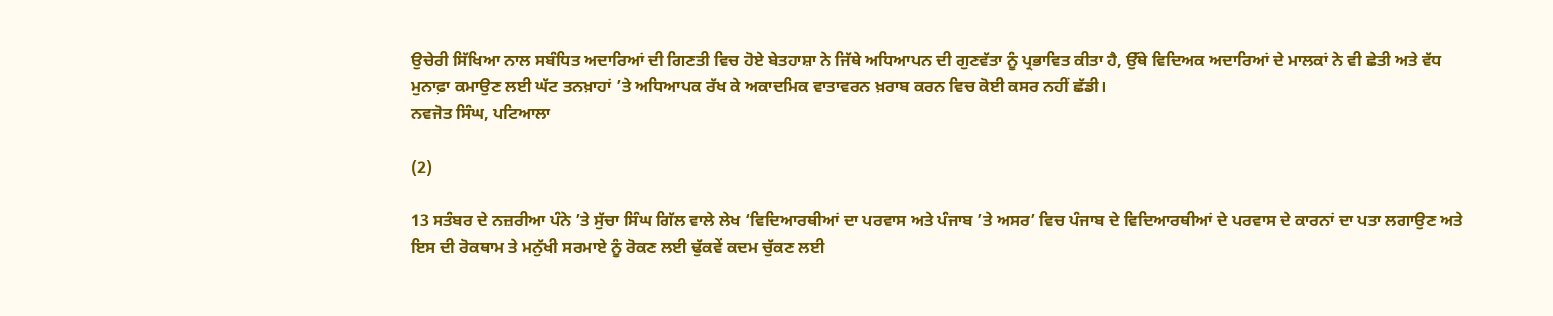ਉਚੇਰੀ ਸਿੱਖਿਆ ਨਾਲ ਸਬੰਧਿਤ ਅਦਾਰਿਆਂ ਦੀ ਗਿਣਤੀ ਵਿਚ ਹੋਏ ਬੇਤਹਾਸ਼ਾ ਨੇ ਜਿੱਥੇ ਅਧਿਆਪਨ ਦੀ ਗੁਣਵੱਤਾ ਨੂੰ ਪ੍ਰਭਾਵਿਤ ਕੀਤਾ ਹੈ, ਉੱਥੇ ਵਿਦਿਅਕ ਅਦਾਰਿਆਂ ਦੇ ਮਾਲਕਾਂ ਨੇ ਵੀ ਛੇਤੀ ਅਤੇ ਵੱਧ ਮੁਨਾਫ਼ਾ ਕਮਾਉਣ ਲਈ ਘੱਟ ਤਨਖ਼ਾਹਾਂ ’ਤੇ ਅਧਿਆਪਕ ਰੱਖ ਕੇ ਅਕਾਦਮਿਕ ਵਾਤਾਵਰਨ ਖ਼ਰਾਬ ਕਰਨ ਵਿਚ ਕੋਈ ਕਸਰ ਨਹੀਂ ਛੱਡੀ।
ਨਵਜੋਤ ਸਿੰਘ, ਪਟਿਆਲਾ

(2)

13 ਸਤੰਬਰ ਦੇ ਨਜ਼ਰੀਆ ਪੰਨੇ ’ਤੇ ਸੁੱਚਾ ਸਿੰਘ ਗਿੱਲ ਵਾਲੇ ਲੇਖ ‘ਵਿਦਿਆਰਥੀਆਂ ਦਾ ਪਰਵਾਸ ਅਤੇ ਪੰਜਾਬ ’ਤੇ ਅਸਰ’ ਵਿਚ ਪੰਜਾਬ ਦੇ ਵਿਦਿਆਰਥੀਆਂ ਦੇ ਪਰਵਾਸ ਦੇ ਕਾਰਨਾਂ ਦਾ ਪਤਾ ਲਗਾਉਣ ਅਤੇ ਇਸ ਦੀ ਰੋਕਥਾਮ ਤੇ ਮਨੁੱਖੀ ਸਰਮਾਏ ਨੂੰ ਰੋਕਣ ਲਈ ਢੁੱਕਵੇਂ ਕਦਮ ਚੁੱਕਣ ਲਈ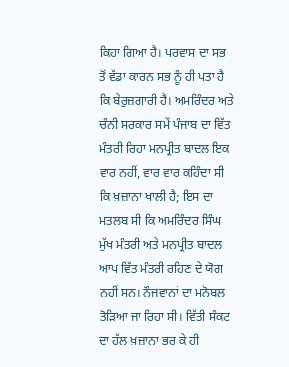ਕਿਹਾ ਗਿਆ ਹੈ। ਪਰਵਾਸ ਦਾ ਸਭ ਤੋਂ ਵੱਡਾ ਕਾਰਨ ਸਭ ਨੂੰ ਹੀ ਪਤਾ ਹੈ ਕਿ ਬੇਰੁਜ਼ਗਾਰੀ ਹੈ। ਅਮਰਿੰਦਰ ਅਤੇ ਚੰਨੀ ਸਰਕਾਰ ਸਮੇਂ ਪੰਜਾਬ ਦਾ ਵਿੱਤ ਮੰਤਰੀ ਰਿਹਾ ਮਨਪ੍ਰੀਤ ਬਾਦਲ ਇਕ ਵਾਰ ਨਹੀਂ, ਵਾਰ ਵਾਰ ਕਹਿੰਦਾ ਸੀ ਕਿ ਖ਼ਜ਼ਾਨਾ ਖਾਲੀ ਹੈ; ਇਸ ਦਾ ਮਤਲਬ ਸੀ ਕਿ ਅਮਰਿੰਦਰ ਸਿੰਘ ਮੁੱਖ ਮੰਤਰੀ ਅਤੇ ਮਨਪ੍ਰੀਤ ਬਾਦਲ ਆਪ ਵਿੱਤ ਮੰਤਰੀ ਰਹਿਣ ਦੇ ਯੋਗ ਨਹੀਂ ਸਨ। ਨੌਜਵਾਨਾਂ ਦਾ ਮਨੋਬਲ ਤੋੜਿਆ ਜਾ ਰਿਹਾ ਸੀ। ਵਿੱਤੀ ਸੰਕਟ ਦਾ ਹੱਲ ਖ਼ਜ਼ਾਨਾ ਭਰ ਕੇ ਹੀ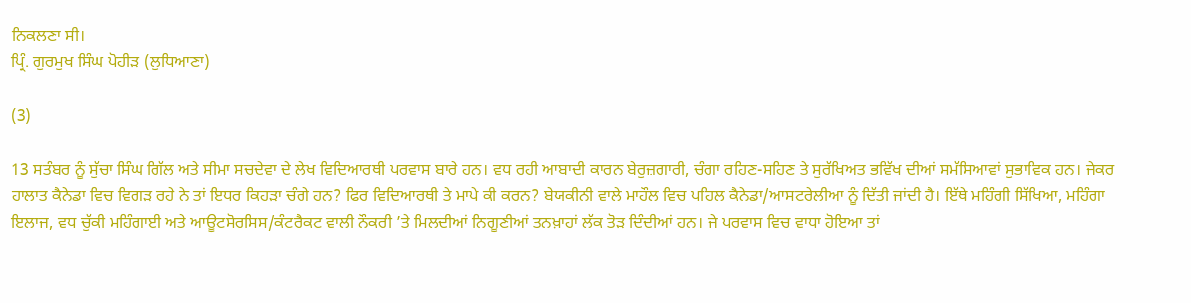ਨਿਕਲਣਾ ਸੀ।
ਪ੍ਰਿੰ. ਗੁਰਮੁਖ ਸਿੰਘ ਪੋਹੀੜ (ਲੁਧਿਆਣਾ)

(3)

13 ਸਤੰਬਰ ਨੂੰ ਸੁੱਚਾ ਸਿੰਘ ਗਿੱਲ ਅਤੇ ਸੀਮਾ ਸਚਦੇਵਾ ਦੇ ਲੇਖ ਵਿਦਿਆਰਥੀ ਪਰਵਾਸ ਬਾਰੇ ਹਨ। ਵਧ ਰਹੀ ਆਬਾਦੀ ਕਾਰਨ ਬੇਰੁਜ਼ਗਾਰੀ, ਚੰਗਾ ਰਹਿਣ-ਸਹਿਣ ਤੇ ਸੁਰੱਖਿਅਤ ਭਵਿੱਖ ਦੀਆਂ ਸਮੱਸਿਆਵਾਂ ਸੁਭਾਵਿਕ ਹਨ। ਜੇਕਰ ਹਾਲਾਤ ਕੈਨੇਡਾ ਵਿਚ ਵਿਗੜ ਰਹੇ ਨੇ ਤਾਂ ਇਧਰ ਕਿਹੜਾ ਚੰਗੇ ਹਨ? ਫਿਰ ਵਿਦਿਆਰਥੀ ਤੇ ਮਾਪੇ ਕੀ ਕਰਨ? ਬੇਯਕੀਨੀ ਵਾਲੇ ਮਾਹੌਲ ਵਿਚ ਪਹਿਲ ਕੈਨੇਡਾ/ਆਸਟਰੇਲੀਆ ਨੂੰ ਦਿੱਤੀ ਜਾਂਦੀ ਹੈ। ਇੱਥੇ ਮਹਿੰਗੀ ਸਿੱਖਿਆ, ਮਹਿੰਗਾ ਇਲਾਜ, ਵਧ ਚੁੱਕੀ ਮਹਿੰਗਾਈ ਅਤੇ ਆਊਟਸੋਰਸਿਸ/ਕੰਟਰੈਕਟ ਵਾਲੀ ਨੌਕਰੀ ’ਤੇ ਮਿਲਦੀਆਂ ਨਿਗੂਣੀਆਂ ਤਨਖ਼ਾਹਾਂ ਲੱਕ ਤੋੜ ਦਿੰਦੀਆਂ ਹਨ। ਜੇ ਪਰਵਾਸ ਵਿਚ ਵਾਧਾ ਹੋਇਆ ਤਾਂ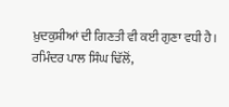ਖ਼ੁਦਕੁਸ਼ੀਆਂ ਦੀ ਗਿਣਤੀ ਵੀ ਕਈ ਗੁਣਾ ਵਧੀ ਹੈ।
ਰਮਿੰਦਰ ਪਾਲ ਸਿੰਘ ਢਿੱਲੋਂ,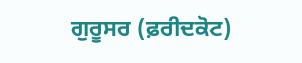ਗੁਰੂਸਰ (ਫ਼ਰੀਦਕੋਟ)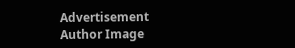Advertisement
Author Image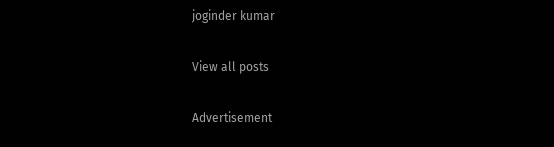joginder kumar

View all posts

Advertisement